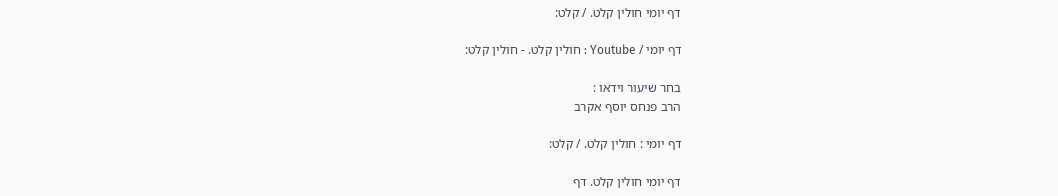דף יומי חולין קלט. / קלט:

דף יומי / Youtube : חולין קלט. - חולין קלט:

בחר שיעור וידאו :
הרב פנחס יוסף אקרב

דף יומי : חולין קלט. / קלט:

דף יומי חולין קלט. דף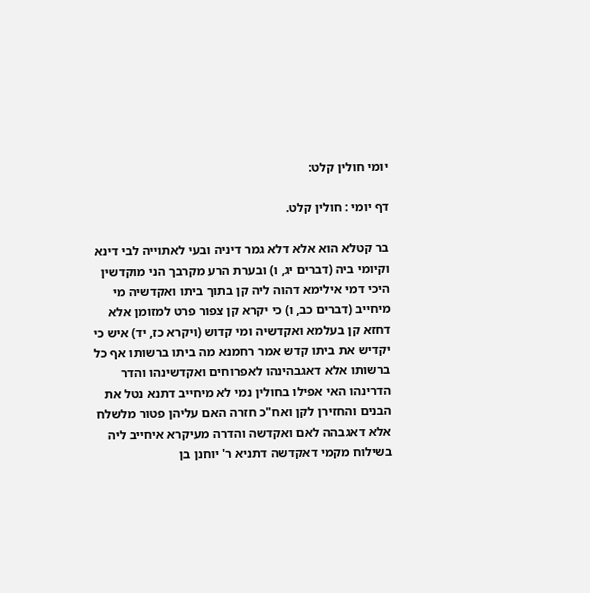יומי חולין קלט:

דף יומי : חולין קלט.

בר קטלא הוא אלא דלא גמר דיניה ובעי לאתוייה לבי דינא וקיומי ביה (דברים יג, ו) ובערת הרע מקרבך הני מוקדשין היכי דמי אילימא דהוה ליה קן בתוך ביתו ואקדשיה מי מיחייב (דברים כב, ו) כי יקרא קן צפור פרט למזומן אלא דחזא קן בעלמא ואקדשיה ומי קדוש (ויקרא כז, יד) איש כי יקדיש את ביתו קדש אמר רחמנא מה ביתו ברשותו אף כל ברשותו אלא דאגבהינהו לאפרוחים ואקדשינהו והדר הדרינהו האי אפילו בחולין נמי לא מיחייב דתנא נטל את הבנים והחזירן לקן ואח"כ חזרה האם עליהן פטור מלשלח אלא דאגבהה לאם ואקדשה והדרה מעיקרא איחייב ליה בשילוח מקמי דאקדשה דתניא ר' יוחנן בן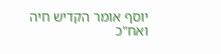יוסף אומר הקדיש חיה ואח"כ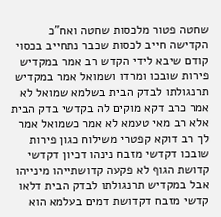שחטה פטור מלכסות שחטה ואח"כ הקדישה חייב לכסות שכבר נתחייב בכסוי קודם שיבא לידי הקדש רב אמר במקדיש פירות שובכו ומרדו ושמואל אמר במקדיש תרנגולתו לבדק הבית בשלמא שמואל לא אמר כרב דקא מוקים לה בקדשי בדק הבית אלא רב מאי טעמא לא אמר כשמואל אמר לך רב דוקא קפטרי משילוח כגון פירות שובכו דקדשי מזבח נינהו דכיון דקדשי קדושת הגוף לא פקעה קדושתייהו מינייהו אבל במקדיש תרנגולתו לבדק הבית דלאו קדשי מזבח דקדושת דמים בעלמא הוא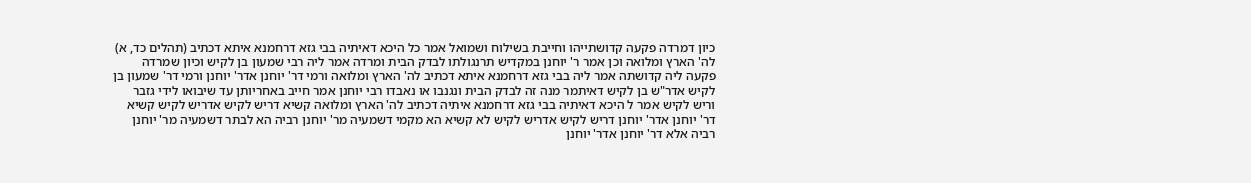כיון דמרדה פקעה קדושתייהו וחייבת בשילוח ושמואל אמר כל היכא דאיתיה בבי גזא דרחמנא איתא דכתיב (תהלים כד, א) לה' הארץ ומלואה וכן אמר ר' יוחנן במקדיש תרנגולתו לבדק הבית ומרדה אמר ליה רבי שמעון בן לקיש וכיון שמרדה פקעה ליה קדושתה אמר ליה בבי גזא דרחמנא איתא דכתיב לה' הארץ ומלואה ורמי דר' יוחנן אדר' יוחנן ורמי דר' שמעון בן לקיש אדר"ש בן לקיש דאיתמר מנה זה לבדק הבית ונגנבו או נאבדו רבי יוחנן אמר חייב באחריותן עד שיבואו לידי גזבר וריש לקיש אמר ל היכא דאיתיה בבי גזא דרחמנא איתיה דכתיב לה' הארץ ומלואה קשיא דריש לקיש אדריש לקיש קשיא דר' יוחנן אדר' יוחנן דריש לקיש אדריש לקיש לא קשיא הא מקמי דשמעיה מר' יוחנן רביה הא לבתר דשמעיה מר' יוחנן רביה אלא דר' יוחנן אדר' יוחנן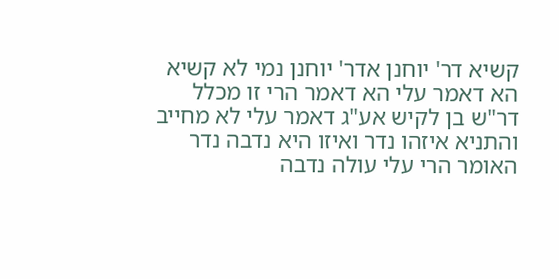קשיא דר' יוחנן אדר' יוחנן נמי לא קשיא הא דאמר עלי הא דאמר הרי זו מכלל דר"ש בן לקיש אע"ג דאמר עלי לא מחייב והתניא איזהו נדר ואיזו היא נדבה נדר האומר הרי עלי עולה נדבה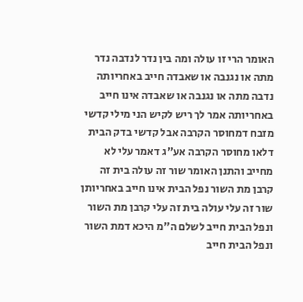האומר הרי זו עולה ומה בין נדר לנדבה נדר מתה או נגנבה או שאבדה חייב באחריותה נדבה מתה או נגנבה או שאבדה אינו חייב באחריותה אמר לך ריש לקיש הני מילי קדשי מזבח דמחוסר הקרבה אבל קדשי בדק הבית דלאו מחוסר הקרבה אע"ג דאמר עלי לא מחייב והתנן האומר שור זה עולה בית זה קרבן מת השור נפל הבית אינו חייב באחריותן שור זה עלי עולה בית זה עלי קרבן מת השור ונפל הבית חייב לשלם ה"מ היכא דמת השור ונפל הבית חייב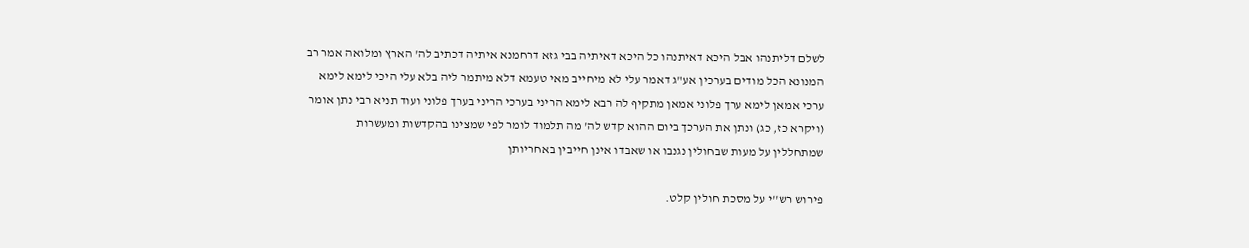לשלם דליתנהו אבל היכא דאיתנהו כל היכא דאיתיה בבי גזא דרחמנא איתיה דכתיב לה' הארץ ומלואה אמר רב המנונא הכל מודים בערכין אע"ג דאמר עלי לא מיחייב מאי טעמא דלא מיתמר ליה בלא עלי היכי לימא לימא ערכי אמאן לימא ערך פלוני אמאן מתקיף לה רבא לימא הריני בערכי הריני בערך פלוני ועוד תניא רבי נתן אומר (ויקרא כז, כג) ונתן את הערכך ביום ההוא קדש לה' מה תלמוד לומר לפי שמצינו בהקדשות ומעשרות שמתחללין על מעות שבחולין נגנבו או שאבדו אינן חייבין באחריותן

פירוש רש''י על מסכת חולין קלט.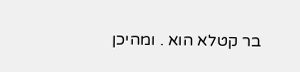בר קטלא הוא . ומהיכן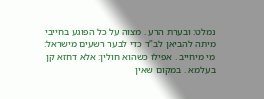נמלט: ובערת הרע . מצוה על כל הפוגע בחייבי מיתה להביאן לב"ד כדי לבער רשעים מישראל: מי מיחייב . אפילו כשהוא חולין: אלא דחזא קן בעלמא . במקום שאין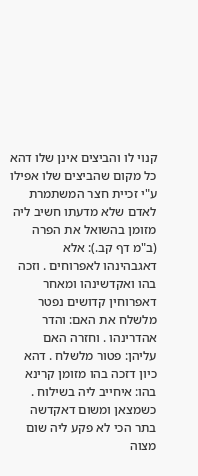קנוי לו והביצים אינן שלו דהא כל מקום שהביצים שלו אפילו ע"י זכיית חצר המשתמרת לאדם שלא מדעתו חשיב ליה מזומן בהשואל את הפרה (ב"מ דף קב.): אלא דאגבהינהו לאפרוחים . וזכה בהו ואקדשינהו ומאחר דאפרוחין קדושים נפטר מלשלח את האם: והדר אהדרינהו . וחזרה האם עליהן: פטור מלשלח . דהא כיון דזכה בהו מזומן קרינא בהו: איחייב ליה בשילוח . כשמצאן ומשום דאקדשה בתר הכי לא פקע ליה שום מצוה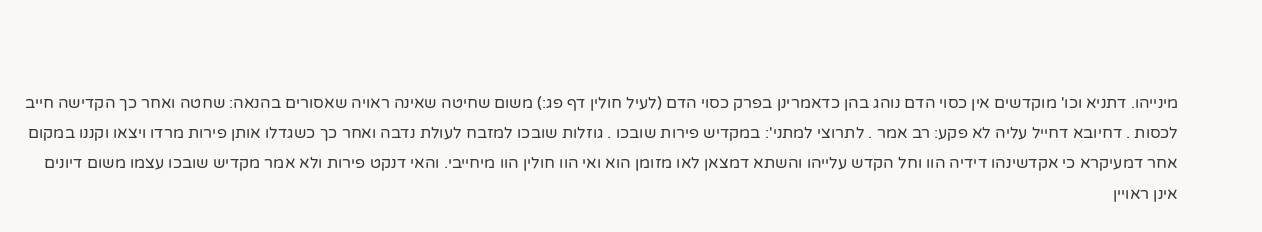מינייהו. דתניא וכו' מוקדשים אין כסוי הדם נוהג בהן כדאמרינן בפרק כסוי הדם (לעיל חולין דף פג:) משום שחיטה שאינה ראויה שאסורים בהנאה: שחטה ואחר כך הקדישה חייב לכסות . דחיובא דחייל עליה לא פקע: רב אמר . לתרוצי למתני': במקדיש פירות שובכו . גוזלות שובכו למזבח לעולת נדבה ואחר כך כשגדלו אותן פירות מרדו ויצאו וקננו במקום אחר דמעיקרא כי אקדשינהו דידיה הוו וחל הקדש עלייהו והשתא דמצאן לאו מזומן הוא ואי הוו חולין הוו מיחייבי. והאי דנקט פירות ולא אמר מקדיש שובכו עצמו משום דיונים אינן ראויין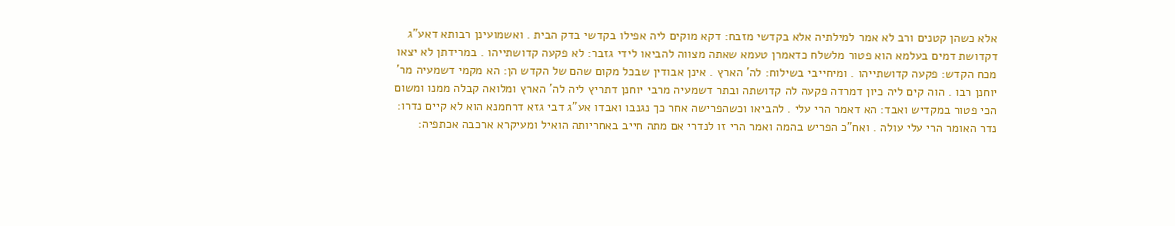אלא כשהן קטנים ורב לא אמר למילתיה אלא בקדשי מזבח: דקא מוקים ליה אפילו בקדשי בדק הבית . ואשמועינן רבותא דאע"ג דקדושת דמים בעלמא הוא פטור מלשלח כדאמרן טעמא שאתה מצווה להביאו לידי גזבר: לא פקעה קדושתייהו . במרידתן לא יצאו מכח הקדש: פקעה קדושתייהו . ומיחייבי בשילוח: לה' הארץ . אינן אבודין שבכל מקום שהם של הקדש הן: הא מקמי דשמעיה מר' יוחנן רבו . הוה קים ליה כיון דמרדה פקעה לה קדושתה ובתר דשמעיה מרבי יוחנן דתריץ ליה לה' הארץ ומלואה קבלה ממנו ומשום הכי פטור במקדיש ואבד: הא דאמר הרי עלי . להביאו וכשהפרישה אחר כך נגנבו ואבדו אע"ג דבי גזא דרחמנא הוא לא קיים נדרו: נדר האומר הרי עלי עולה . ואח"כ הפריש בהמה ואמר הרי זו לנדרי אם מתה חייב באחריותה הואיל ומעיקרא ארכבה אכתפיה: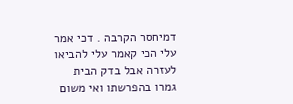דמיחסר הקרבה . דכי אמר עלי הכי קאמר עלי להביאו לעזרה אבל בדק הבית גמרו בהפרשתו ואי משום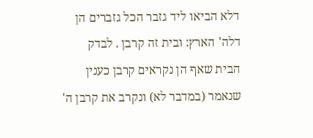דלא הביאו ליד גזבר הכל גזברים הן דלה' הארץ: ובית זה קרבן . לבדק הבית שאף הן נקראים קרבן כענין שנאמר (במדבר לא) ונקרב את קרבן ה'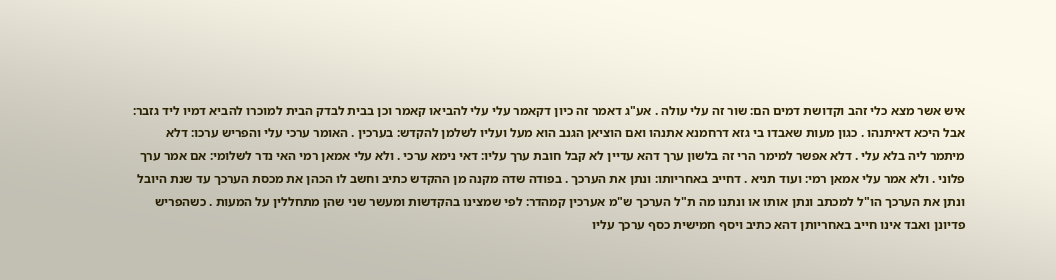איש אשר מצא כלי זהב וקדושת דמים הם: שור זה עלי עולה . אע"ג דאמר זה כיון דקאמר עלי עלי להביאו קאמר וכן בבית לבדק הבית למוכרו להביא דמיו ליד גזבר: אבל היכא דאיתנהו . כגון מעות שאבדו בי גזא דרחמנא אתנהו ואם הוציאן הגנב הוא מעל ועליו לשלמן להקדש: בערכין . האומר ערכי עלי והפריש ערכו: דלא מיתמר ליה בלא עלי . דלא אפשר למימר הרי זה בלשון ערך דהא עדיין לא קבל חובת ערך עליו: דאי נימא ערכי . ולא עלי אמאן רמי האי נדר לשלומי: אם אמר ערך פלוני . ולא אמר עלי אמאן רמי: ועוד תניא . דחייב באחריותו: ונתן את הערכך . בפודה שדה מקנה מן ההקדש כתיב וחשב לו הכהן את מכסת הערכך עד שנת היובל ונתן את הערכך הו"ל למכתב ונתן אותו או ונתנו מה ת"ל הערכך ש"מ אערכין קמהדר: לפי שמצינו בהקדשות ומעשר שני שהן מתחללין על המעות . כשהפריש פדיונן ואבד אינו חייב באחריותן דהא כתיב ויסף חמישית כסף ערכך עליו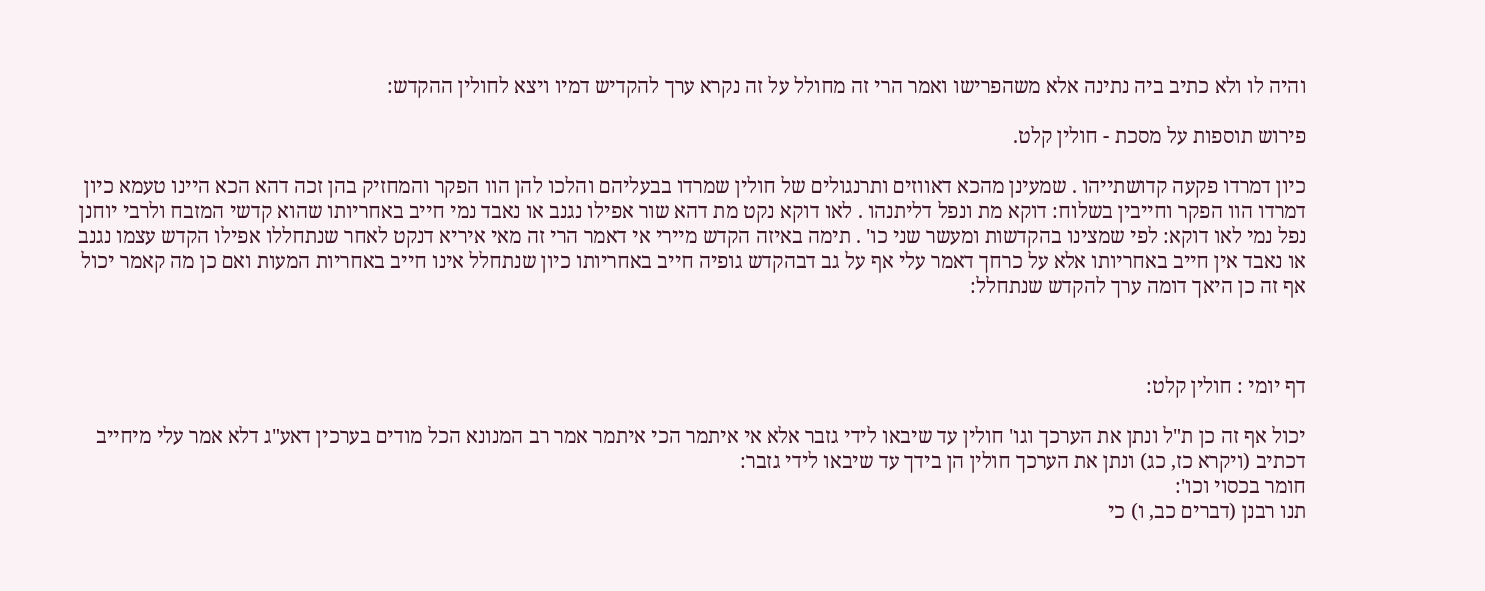והיה לו ולא כתיב ביה נתינה אלא משהפרישו ואמר הרי זה מחולל על זה נקרא ערך להקדיש דמיו ויצא לחולין ההקדש:

פירוש תוספות על מסכת - חולין קלט.

כיון דמרדו פקעה קדושתייהו . שמעינן מהכא דאווזים ותרנגולים של חולין שמרדו בבעליהם והלכו להן הוו הפקר והמחזיק בהן זכה דהא הכא היינו טעמא כיון דמרדו הוו הפקר וחייבין בשלוח: דוקא מת ונפל דליתנהו . לאו דוקא נקט מת דהא שור אפילו נגנב או נאבד נמי חייב באחריותו שהוא קדשי המזבח ולרבי יוחנן נפל נמי לאו דוקא: לפי שמצינו בהקדשות ומעשר שני כו' . תימה באיזה הקדש מיירי אי דאמר הרי זה מאי איריא דנקט לאחר שנתחללו אפילו הקדש עצמו נגנב או נאבד אין חייב באחריותו אלא על כרחך דאמר עלי אף על גב דבהקדש גופיה חייב באחריותו כיון שנתחלל אינו חייב באחריות המעות ואם כן מה קאמר יכול אף זה כן היאך דומה ערך להקדש שנתחלל:



דף יומי : חולין קלט:

יכול אף זה כן ת"ל ונתן את הערכך וגו' חולין עד שיבאו לידי גזבר אלא אי איתמר הכי איתמר אמר רב המנונא הכל מודים בערכין דאע"ג דלא אמר עלי מיחייב דכתיב (ויקרא כז, כג) ונתן את הערכך חולין הן בידך עד שיבאו לידי גזבר:
חומר בכסוי וכו':
תנו רבנן (דברים כב, ו) כי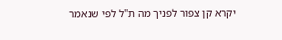יקרא קן צפור לפניך מה ת"ל לפי שנאמר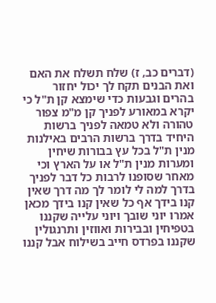(דברים כב, ז) שלח תשלח את האם ואת הבנים תקח לך יכול יחזור בהרים וגבעות כדי שימצא קן ת"ל כי יקרא במאורע לפניך קן מ"מ צפור טהורה ולא טמאה לפניך ברשות היחיד בדרך ברשות הרבים באילנות מנין ת"ל בכל עץ בבורות שיחין ומערות מנין ת"ל או על הארץ וכי מאחר שסופנו לרבות כל דבר לפניך בדרך למה לי לומר לך מה דרך שאין קנו בידך אף כל שאין קנו בידך מכאן אמרו יוני שובך ויוני עלייה שקננו בטפיחין ובבירות ואווזין ותרנגולין שקננו בפרדס חייב בשילוח אבל קננו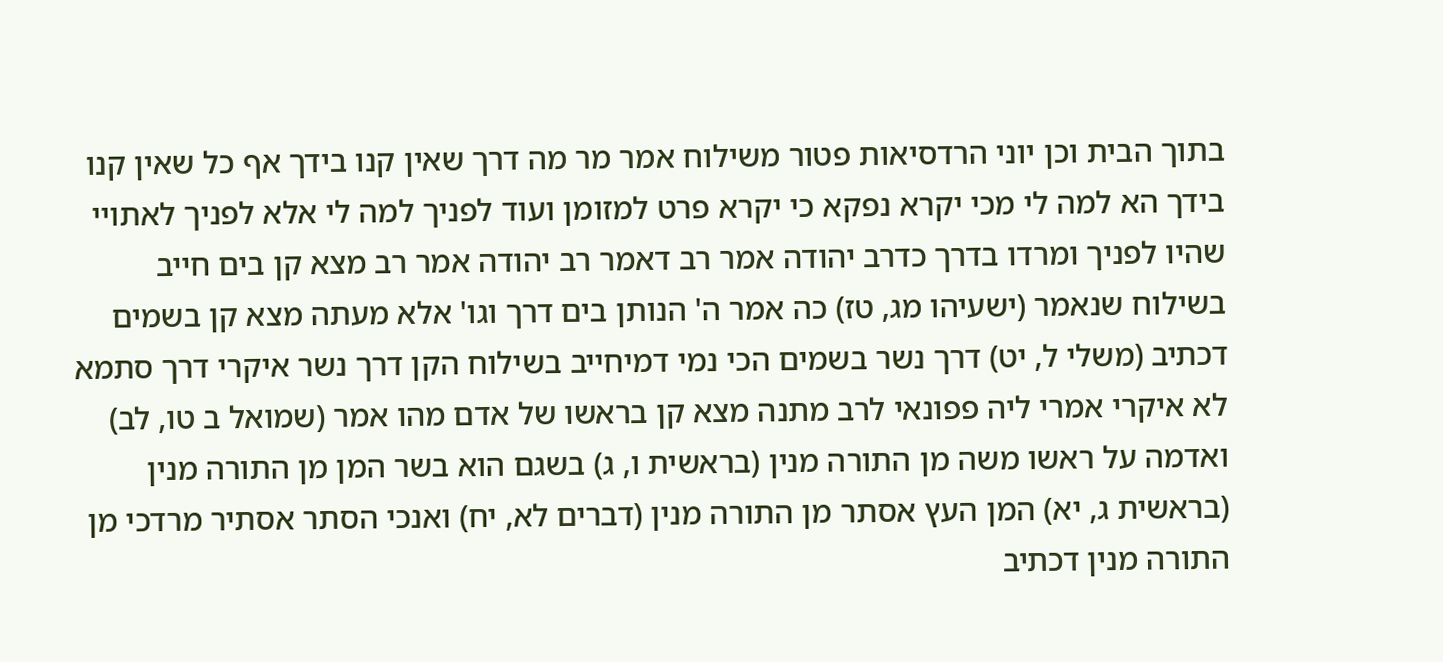בתוך הבית וכן יוני הרדסיאות פטור משילוח אמר מר מה דרך שאין קנו בידך אף כל שאין קנו בידך הא למה לי מכי יקרא נפקא כי יקרא פרט למזומן ועוד לפניך למה לי אלא לפניך לאתויי שהיו לפניך ומרדו בדרך כדרב יהודה אמר רב דאמר רב יהודה אמר רב מצא קן בים חייב בשילוח שנאמר (ישעיהו מג, טז) כה אמר ה' הנותן בים דרך וגו' אלא מעתה מצא קן בשמים דכתיב (משלי ל, יט) דרך נשר בשמים הכי נמי דמיחייב בשילוח הקן דרך נשר איקרי דרך סתמא לא איקרי אמרי ליה פפונאי לרב מתנה מצא קן בראשו של אדם מהו אמר (שמואל ב טו, לב) ואדמה על ראשו משה מן התורה מנין (בראשית ו, ג) בשגם הוא בשר המן מן התורה מנין (בראשית ג, יא) המן העץ אסתר מן התורה מנין (דברים לא, יח) ואנכי הסתר אסתיר מרדכי מן התורה מנין דכתיב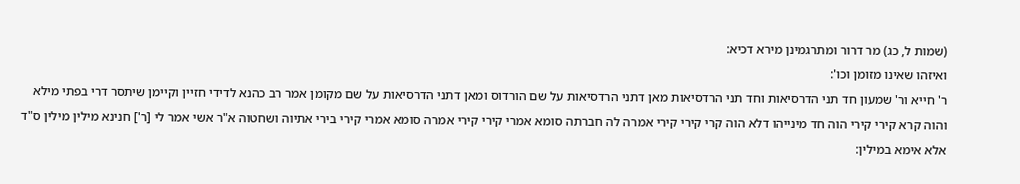(שמות ל, כג) מר דרור ומתרגמינן מירא דכיא:
ואיזהו שאינו מזומן וכו':
ר' חייא ור' שמעון חד תני הדרסיאות וחד תני הרדסיאות מאן דתני הרדסיאות על שם הורדוס ומאן דתני הדרסיאות על שם מקומן אמר רב כהנא לדידי חזיין וקיימן שיתסר דרי בפתי מילא והוה קרא קירי קירי הוה חד מינייהו דלא הוה קרי קירי קירי אמרה לה חברתה סומא אמרי קירי קירי אמרה סומא אמרי קירי בירי אתיוה ושחטוה א"ר אשי אמר לי [ר'] חנינא מילין מילין ס"ד אלא אימא במילין: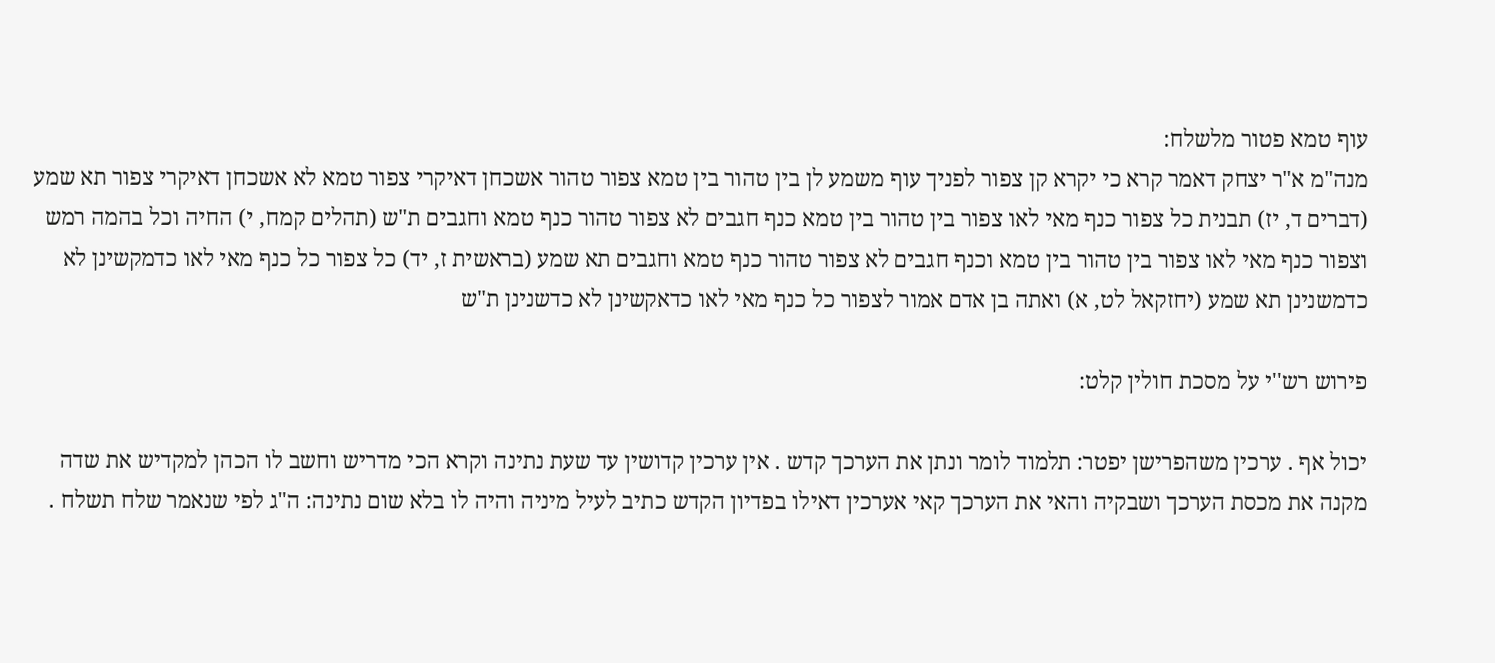עוף טמא פטור מלשלח:
מנה"מ א"ר יצחק דאמר קרא כי יקרא קן צפור לפניך עוף משמע לן בין טהור בין טמא צפור טהור אשכחן דאיקרי צפור טמא לא אשכחן דאיקרי צפור תא שמע (דברים ד, יז) תבנית כל צפור כנף מאי לאו צפור בין טהור בין טמא כנף חגבים לא צפור טהור כנף טמא וחגבים ת"ש (תהלים קמח, י) החיה וכל בהמה רמש וצפור כנף מאי לאו צפור בין טהור בין טמא וכנף חגבים לא צפור טהור כנף טמא וחגבים תא שמע (בראשית ז, יד) כל צפור כל כנף מאי לאו כדמקשינן לא כדמשנינן תא שמע (יחזקאל לט, א) ואתה בן אדם אמור לצפור כל כנף מאי לאו כדאקשינן לא כדשנינן ת"ש

פירוש רש''י על מסכת חולין קלט:

יכול אף . ערכין משהפרישן יפטר: תלמוד לומר ונתן את הערכך קדש . אין ערכין קדושין עד שעת נתינה וקרא הכי מדריש וחשב לו הכהן למקדיש את שדה מקנה את מכסת הערכך ושבקיה והאי את הערכך קאי אערכין דאילו בפדיון הקדש כתיב לעיל מיניה והיה לו בלא שום נתינה: ה"ג לפי שנאמר שלח תשלח .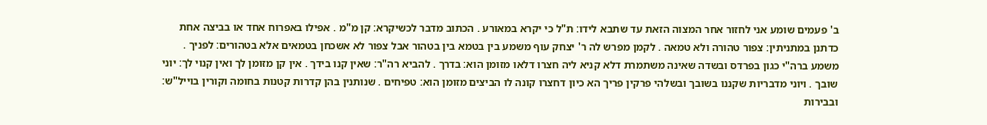ב' פעמים שומע אני לחזור אחר המצוה הזאת עד שתבא לידו: ת"ל כי יקרא במאורע . הכתוב מדבר לכשיקרא: קן מ"מ . אפילו באפרוח אחד או בביצה אחת כדתנן במתניתין: צפור טהורה ולא טמאה . לקמן מפרש לה ר' יצחק עוף משמע בין בטמא בין בטהור אבל צפור לא אשכחן בטמאים אלא בטהורים: לפניך . משמע ברה"י כגון בפרדס ובשדה שאינה משתמרת דלא קניא ליה חצרו דלאו מזומן הוא: בדרך . להביא רה"ר: שאין קנו בידך . אין קן מזומן לך ואין קנוי לך: יוני שובך . ויוני מדבריות שקננו בשובך ובשלהי פרקין פריך הא כיון דחצרו קונה לו הביצים מזומן הוא: טפיחים . שנותנין בהן קדרות קטנות בחומה וקורין בוייל"ש: ובבירות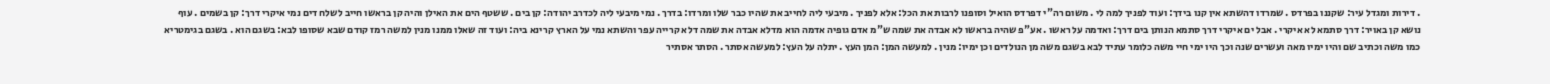. דירות ומגדל עיר: שקננו בפרדס . שמרדו דהשתא אין קנו בידך: ועוד לפניך למה לי . משום רה"י דפרדס הואיל וסופנו לרבות את הכל: אלא לפניך . מיבעי ליה לחייב את שהיו כבר שלו ומרדו: בדרך . נמי מיבעי ליה לכדרב יהודה: קן בים . ששטף הים את האילן והיה קן בראשו חייב לשלח דים נמי איקרי דרך: קן בשמים . עוף נושא קן באויר: דרך סתמא לא איקרי . אבל ים איקרי דרך סתמא הנותן בים דרך: ואדמה על ראשו . אע"פ שהיה בראשו לא אבדה את שמה ש"מ אדם גופיה אדמה הוא מדלא אבדה את שמה דלא קרייה עפר והשתא נמי על הארץ קרינא ביה: ועוד זה שאלו ממנו מנין למשה רמז קודם שבא שסופו לבא: בשגם הוא . בשגם בגימטריא כמו משה וכתיב שם והיו ימיו מאה ועשרים שנה וכך היו ימי חיי משה כלומר עתיד לבא בשגם משה מן הנולדים וכן ימיו: מנין . למעשה המן: המן העץ . יתלה על העץ: למעשה אסתר . הסתר אסתיר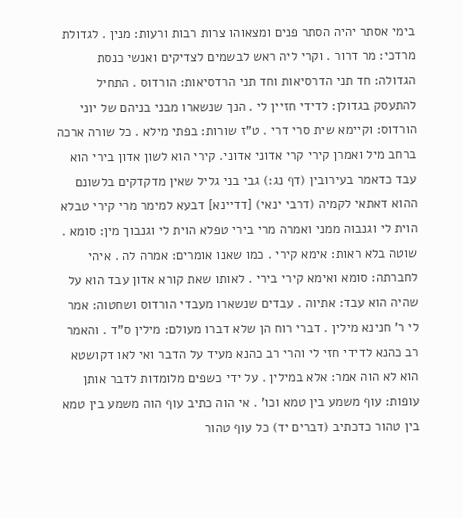בימי אסתר יהיה הסתר פנים ומצאוהו צרות רבות ורעות: מנין . לגדולת מרדכי: מר דרור . וקרי ליה ראש לבשמים לצדיקים ואנשי כנסת הגדולה: חד תני הדרסיאות וחד תני הרדסיאות: הורדוס . התחיל להתעסק בגדולן: לדידי חזיין לי . הנך שנשארו מבני בניהם של יוני הורדוס: וקיימא שית סרי דרי . ט"ז שורות: בפתי מילא . כל שורה ארכה ברחב מיל ואמרן קירי קרי אדוני אדוני. קירי הוא לשון אדון בירי הוא עבד כדאמר בעירובין (דף נג:) גבי בני גליל שאין מדקדקים בלשונם ההוא דאתאי לקמיה (דרבי ינאי) [דדיינא] דבעא למימר מרי קירי טבלא הוית לי וגנבוה ממני ואמרה מרי בירי טפלא הוית לי וגנבוך מין: סומא . שוטה בלא ראות: אימא קירי . כמו שאנו אומרים: אמרה לה . איהי לחברתה: סומא ואימא קירי בירי . לאותו שאת קורא אדון עבד הוא על שהיה הוא עבד: אתיוה . עבדים שנשארו מעבדי הורדוס ושחטוה: אמר לי ר' חנינא מילין . דברי רוח הן שלא דברו מעולם: מילין ס"ד . והאמר רב כהנא לדידי חזי לי והרי רב כהנא מעיד על הדבר ואי לאו דקושטא הוא לא הוה אמר: אלא במילין . על ידי כשפים מלומדות לדבר אותן עופות: עוף משמע בין טמא וכו' . אי הוה כתיב עוף הוה משמע בין טמא בין טהור כדכתיב (דברים יד) כל עוף טהור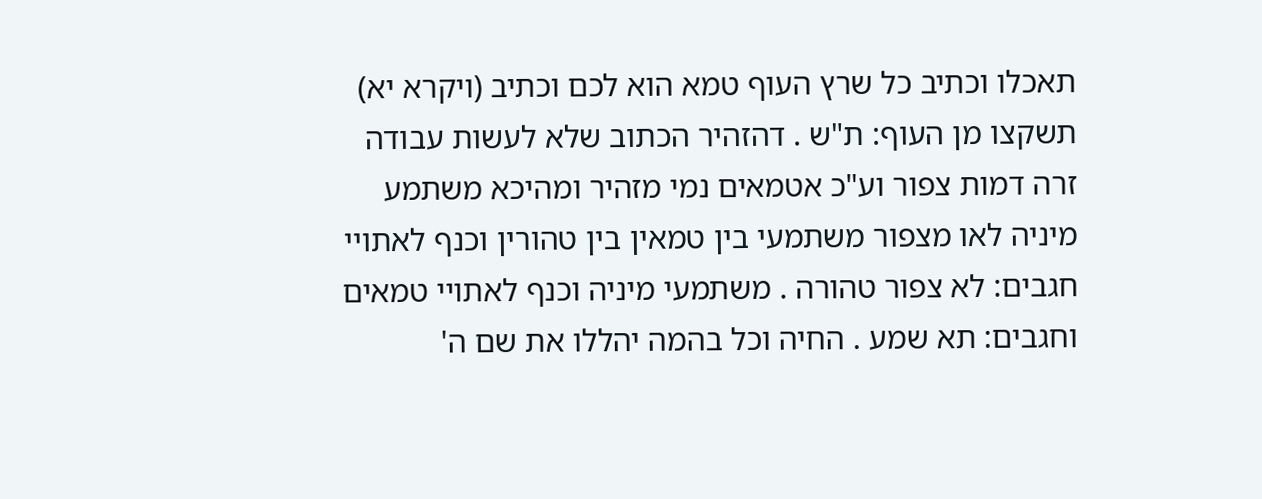תאכלו וכתיב כל שרץ העוף טמא הוא לכם וכתיב (ויקרא יא) תשקצו מן העוף: ת"ש . דהזהיר הכתוב שלא לעשות עבודה זרה דמות צפור וע"כ אטמאים נמי מזהיר ומהיכא משתמע מיניה לאו מצפור משתמעי בין טמאין בין טהורין וכנף לאתויי חגבים: לא צפור טהורה . משתמעי מיניה וכנף לאתויי טמאים וחגבים: תא שמע . החיה וכל בהמה יהללו את שם ה'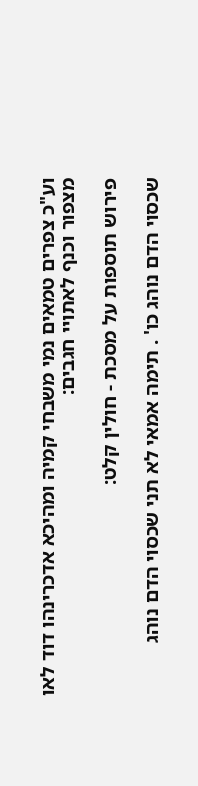וע"כ צפרים טמאים נמי משבחי קמיה ומהיכא אדכרינהו דוד לאו מצפור וכנף לאתויי חגבים:

פירוש תוספות על מסכת - חולין קלט:

שכסוי הדם נוהג כו' . תימה אמאי לא תני שכסוי הדם נוהג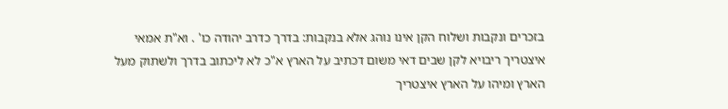בזכרים ונקבות ושלוח הקן אינו נוהג אלא בנקבות: בדרך כדרב יהודה כו' . וא"ת אמאי איצטריך ריבויא לקן שבים דאי משום דכתיב על הארץ א"כ לא ליכתוב בדרך ולשתוק מעל הארץ ומיהו על הארץ איצטריך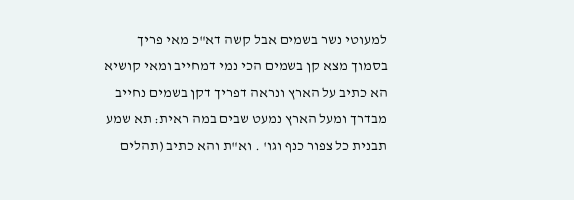למעוטי נשר בשמים אבל קשה דא"כ מאי פריך בסמוך מצא קן בשמים הכי נמי דמחייב ומאי קושיא הא כתיב על הארץ ונראה דפריך דקן בשמים נחייב מבדרך ומעל הארץ נמעט שבים במה ראית: תא שמע תבנית כל צפור כנף וגו' . וא"ת והא כתיב (תהלים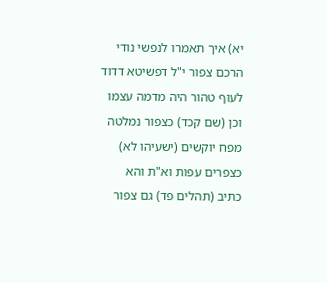יא) איך תאמרו לנפשי נודי הרכם צפור י"ל דפשיטא דדוד לעוף טהור היה מדמה עצמו וכן (שם קכד) כצפור נמלטה מפח יוקשים (ישעיהו לא) כצפרים עפות וא"ת והא כתיב (תהלים פד) גם צפור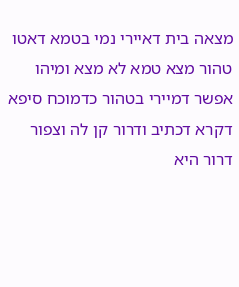מצאה בית דאיירי נמי בטמא דאטו טהור מצא טמא לא מצא ומיהו אפשר דמיירי בטהור כדמוכח סיפא דקרא דכתיב ודרור קן לה וצפור דרור היא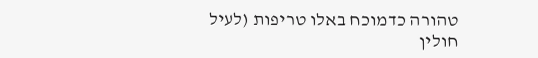טהורה כדמוכח באלו טריפות (לעיל חולין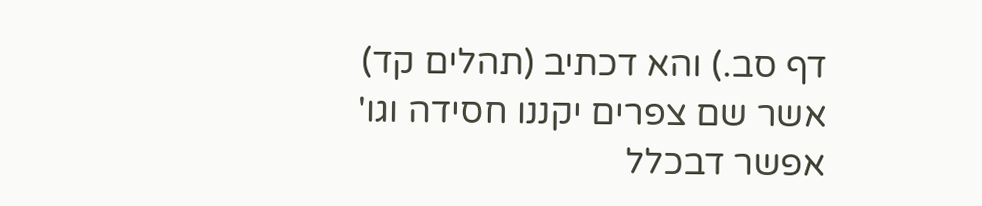דף סב.) והא דכתיב (תהלים קד) אשר שם צפרים יקננו חסידה וגו' אפשר דבכלל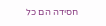חסידה הם כל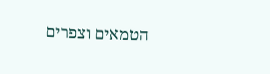הטמאים וצפרים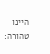היינו טהורה: